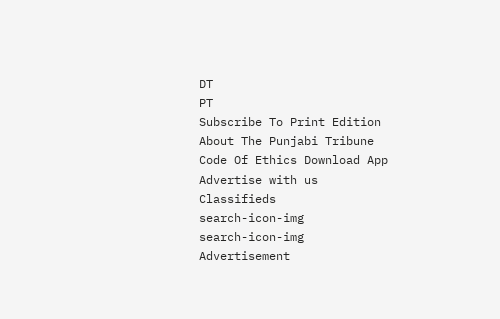DT
PT
Subscribe To Print Edition About The Punjabi Tribune Code Of Ethics Download App Advertise with us Classifieds
search-icon-img
search-icon-img
Advertisement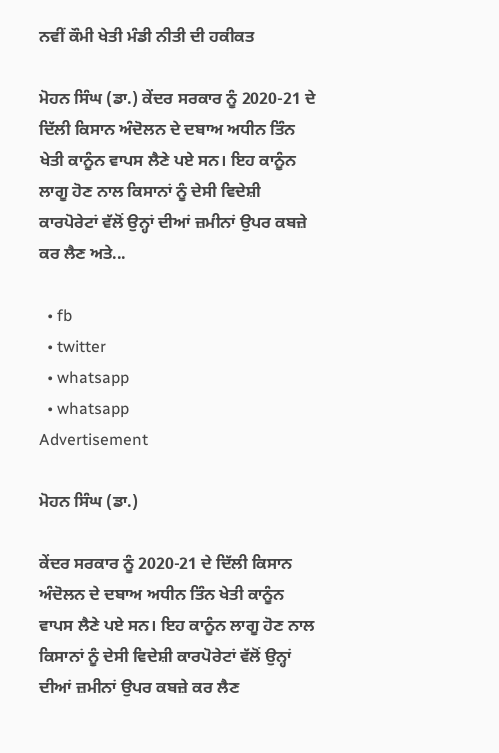ਨਵੀਂ ਕੌਮੀ ਖੇਤੀ ਮੰਡੀ ਨੀਤੀ ਦੀ ਹਕੀਕਤ

ਮੋਹਨ ਸਿੰਘ (ਡਾ.) ਕੇਂਦਰ ਸਰਕਾਰ ਨੂੰ 2020-21 ਦੇ ਦਿੱਲੀ ਕਿਸਾਨ ਅੰਦੋਲਨ ਦੇ ਦਬਾਅ ਅਧੀਨ ਤਿੰਨ ਖੇਤੀ ਕਾਨੂੰਨ ਵਾਪਸ ਲੈਣੇ ਪਏ ਸਨ। ਇਹ ਕਾਨੂੰਨ ਲਾਗੂ ਹੋਣ ਨਾਲ ਕਿਸਾਨਾਂ ਨੂੰ ਦੇਸੀ ਵਿਦੇਸ਼ੀ ਕਾਰਪੋਰੇਟਾਂ ਵੱਲੋਂ ਉਨ੍ਹਾਂ ਦੀਆਂ ਜ਼ਮੀਨਾਂ ਉਪਰ ਕਬਜ਼ੇ ਕਰ ਲੈਣ ਅਤੇ...

  • fb
  • twitter
  • whatsapp
  • whatsapp
Advertisement

ਮੋਹਨ ਸਿੰਘ (ਡਾ.)

ਕੇਂਦਰ ਸਰਕਾਰ ਨੂੰ 2020-21 ਦੇ ਦਿੱਲੀ ਕਿਸਾਨ ਅੰਦੋਲਨ ਦੇ ਦਬਾਅ ਅਧੀਨ ਤਿੰਨ ਖੇਤੀ ਕਾਨੂੰਨ ਵਾਪਸ ਲੈਣੇ ਪਏ ਸਨ। ਇਹ ਕਾਨੂੰਨ ਲਾਗੂ ਹੋਣ ਨਾਲ ਕਿਸਾਨਾਂ ਨੂੰ ਦੇਸੀ ਵਿਦੇਸ਼ੀ ਕਾਰਪੋਰੇਟਾਂ ਵੱਲੋਂ ਉਨ੍ਹਾਂ ਦੀਆਂ ਜ਼ਮੀਨਾਂ ਉਪਰ ਕਬਜ਼ੇ ਕਰ ਲੈਣ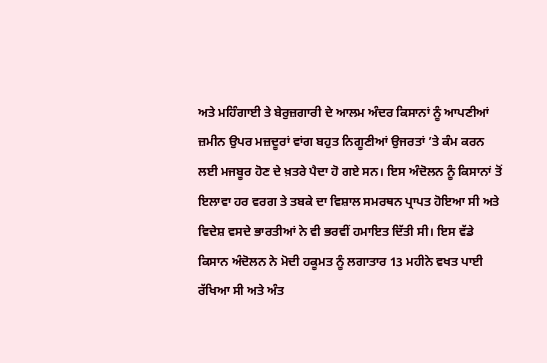ਅਤੇ ਮਹਿੰਗਾਈ ਤੇ ਬੇਰੁਜ਼ਗਾਰੀ ਦੇ ਆਲਮ ਅੰਦਰ ਕਿਸਾਨਾਂ ਨੂੰ ਆਪਣੀਆਂ ਜ਼ਮੀਨ ਉਪਰ ਮਜ਼ਦੂਰਾਂ ਵਾਂਗ ਬਹੁਤ ਨਿਗੂਣੀਆਂ ਉਜਰਤਾਂ ’ਤੇ ਕੰਮ ਕਰਨ ਲਈ ਮਜਬੂਰ ਹੋਣ ਦੇ ਖ਼ਤਰੇ ਪੈਦਾ ਹੋ ਗਏ ਸਨ। ਇਸ ਅੰਦੋਲਨ ਨੂੰ ਕਿਸਾਨਾਂ ਤੋਂ ਇਲਾਵਾ ਹਰ ਵਰਗ ਤੇ ਤਬਕੇ ਦਾ ਵਿਸ਼ਾਲ ਸਮਰਥਨ ਪ੍ਰਾਪਤ ਹੋਇਆ ਸੀ ਅਤੇ ਵਿਦੇਸ਼ ਵਸਦੇ ਭਾਰਤੀਆਂ ਨੇ ਵੀ ਭਰਵੀਂ ਹਮਾਇਤ ਦਿੱਤੀ ਸੀ। ਇਸ ਵੱਡੇ ਕਿਸਾਨ ਅੰਦੋਲਨ ਨੇ ਮੋਦੀ ਹਕੂਮਤ ਨੂੰ ਲਗਾਤਾਰ 13 ਮਹੀਨੇ ਵਖਤ ਪਾਈ ਰੱਖਿਆ ਸੀ ਅਤੇ ਅੰਤ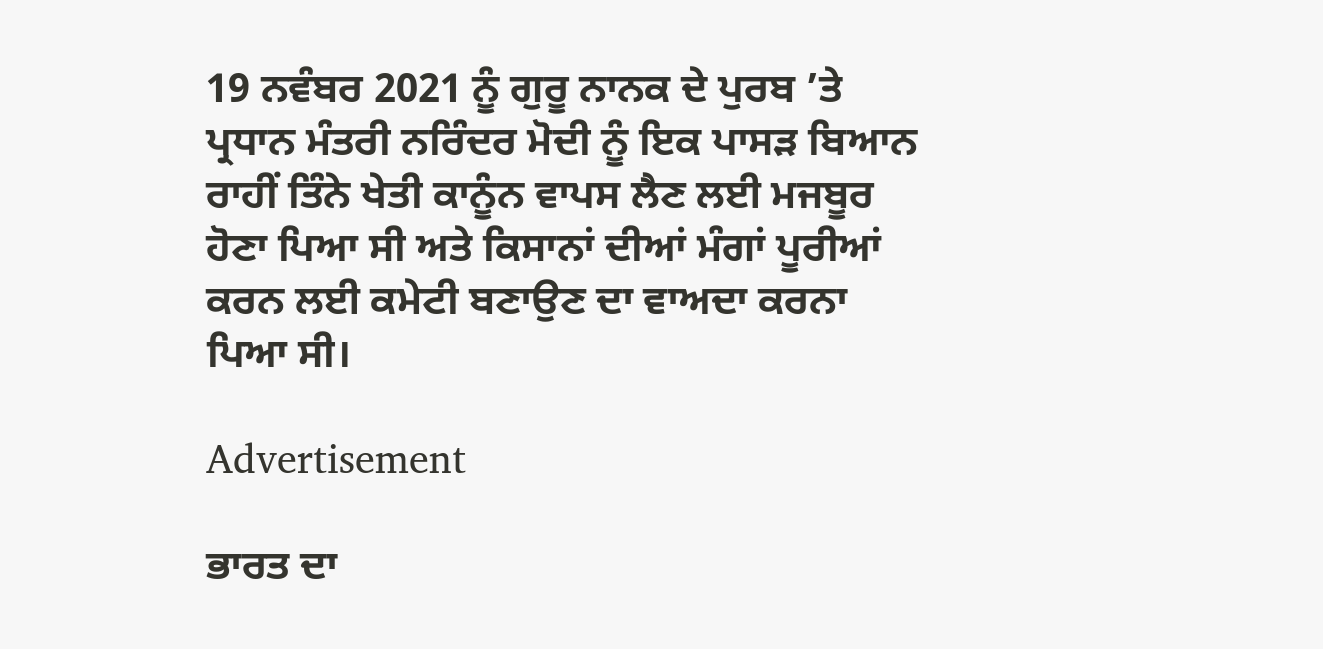19 ਨਵੰਬਰ 2021 ਨੂੰ ਗੁਰੂ ਨਾਨਕ ਦੇ ਪੁਰਬ ’ਤੇ ਪ੍ਰਧਾਨ ਮੰਤਰੀ ਨਰਿੰਦਰ ਮੋਦੀ ਨੂੰ ਇਕ ਪਾਸੜ ਬਿਆਨ ਰਾਹੀਂ ਤਿੰਨੇ ਖੇਤੀ ਕਾਨੂੰਨ ਵਾਪਸ ਲੈਣ ਲਈ ਮਜਬੂਰ ਹੋਣਾ ਪਿਆ ਸੀ ਅਤੇ ਕਿਸਾਨਾਂ ਦੀਆਂ ਮੰਗਾਂ ਪੂਰੀਆਂ ਕਰਨ ਲਈ ਕਮੇਟੀ ਬਣਾਉਣ ਦਾ ਵਾਅਦਾ ਕਰਨਾ ਪਿਆ ਸੀ।

Advertisement

ਭਾਰਤ ਦਾ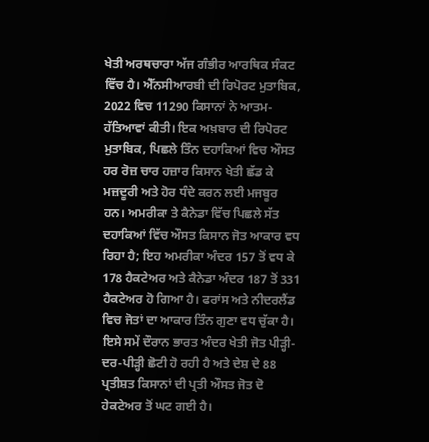ਖੇਤੀ ਅਰਥਚਾਰਾ ਅੱਜ ਗੰਭੀਰ ਆਰਥਿਕ ਸੰਕਟ ਵਿੱਚ ਹੈ। ਐੱਨਸੀਆਰਬੀ ਦੀ ਰਿਪੋਰਟ ਮੁਤਾਬਿਕ, 2022 ਵਿਚ 11290 ਕਿਸਾਨਾਂ ਨੇ ਆਤਮ-ਹੱਤਿਆਵਾਂ ਕੀਤੀ। ਇਕ ਅਖ਼ਬਾਰ ਦੀ ਰਿਪੋਰਟ ਮੁਤਾਬਿਕ, ਪਿਛਲੇ ਤਿੰਨ ਦਹਾਕਿਆਂ ਵਿਚ ਔਸਤ ਹਰ ਰੋਜ਼ ਚਾਰ ਹਜ਼ਾਰ ਕਿਸਾਨ ਖੇਤੀ ਛੱਡ ਕੇ ਮਜ਼ਦੂਰੀ ਅਤੇ ਹੋਰ ਧੰਦੇ ਕਰਨ ਲਈ ਮਜਬੂਰ ਹਨ। ਅਮਰੀਕਾ ਤੇ ਕੈਨੇਡਾ ਵਿੱਚ ਪਿਛਲੇ ਸੱਤ ਦਹਾਕਿਆਂ ਵਿੱਚ ਔਸਤ ਕਿਸਾਨ ਜੋਤ ਆਕਾਰ ਵਧ ਰਿਹਾ ਹੈ; ਇਹ ਅਮਰੀਕਾ ਅੰਦਰ 157 ਤੋਂ ਵਧ ਕੇ 178 ਹੈਕਟੇਅਰ ਅਤੇ ਕੈਨੇਡਾ ਅੰਦਰ 187 ਤੋਂ 331 ਹੈਕਟੇਅਰ ਹੋ ਗਿਆ ਹੈ। ਫਰਾਂਸ ਅਤੇ ਨੀਦਰਲੈਂਡ ਵਿਚ ਜੋਤਾਂ ਦਾ ਆਕਾਰ ਤਿੰਨ ਗੁਣਾ ਵਧ ਚੁੱਕਾ ਹੈ। ਇਸੇ ਸਮੇਂ ਦੌਰਾਨ ਭਾਰਤ ਅੰਦਰ ਖੇਤੀ ਜੋਤ ਪੀੜ੍ਹੀ-ਦਰ-ਪੀੜ੍ਹੀ ਛੋਟੀ ਹੋ ਰਹੀ ਹੈ ਅਤੇ ਦੇਸ਼ ਦੇ 88 ਪ੍ਰਤੀਸ਼ਤ ਕਿਸਾਨਾਂ ਦੀ ਪ੍ਰਤੀ ਔਸਤ ਜੋਤ ਦੋ ਹੇਕਟੇਅਰ ਤੋਂ ਘਟ ਗਈ ਹੈ।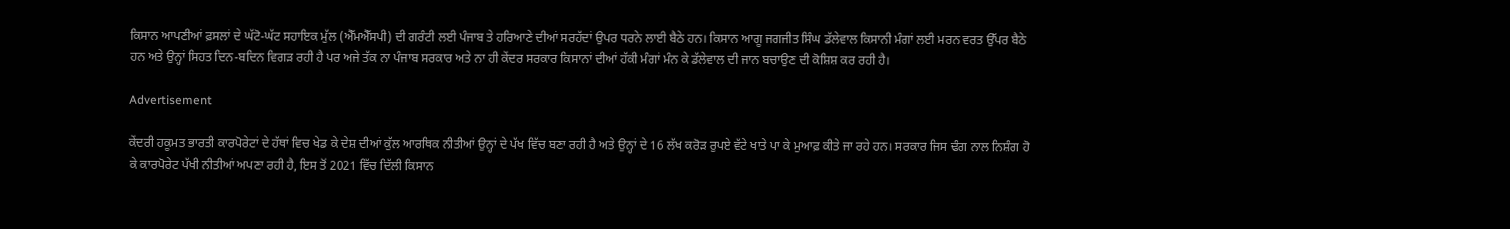ਕਿਸਾਨ ਆਪਣੀਆਂ ਫ਼ਸਲਾਂ ਦੇ ਘੱਟੋ-ਘੱਟ ਸਹਾਇਕ ਮੁੱਲ (ਐੱਮਐੱਸਪੀ) ਦੀ ਗਰੰਟੀ ਲਈ ਪੰਜਾਬ ਤੇ ਹਰਿਆਣੇ ਦੀਆਂ ਸਰਹੱਦਾਂ ਉਪਰ ਧਰਨੇ ਲਾਈ ਬੈਠੇ ਹਨ। ਕਿਸਾਨ ਆਗੂ ਜਗਜੀਤ ਸਿੰਘ ਡੱਲੇਵਾਲ ਕਿਸਾਨੀ ਮੰਗਾਂ ਲਈ ਮਰਨ ਵਰਤ ਉੱਪਰ ਬੈਠੇ ਹਨ ਅਤੇ ਉਨ੍ਹਾਂ ਸਿਹਤ ਦਿਨ-ਬਦਿਨ ਵਿਗੜ ਰਹੀ ਹੈ ਪਰ ਅਜੇ ਤੱਕ ਨਾ ਪੰਜਾਬ ਸਰਕਾਰ ਅਤੇ ਨਾ ਹੀ ਕੇਂਦਰ ਸਰਕਾਰ ਕਿਸਾਨਾਂ ਦੀਆਂ ਹੱਕੀ ਮੰਗਾਂ ਮੰਨ ਕੇ ਡੱਲੇਵਾਲ ਦੀ ਜਾਨ ਬਚਾਉਣ ਦੀ ਕੋਸ਼ਿਸ਼ ਕਰ ਰਹੀ ਹੈ।

Advertisement

ਕੇਂਦਰੀ ਹਕੂਮਤ ਭਾਰਤੀ ਕਾਰਪੋਰੇਟਾਂ ਦੇ ਹੱਥਾਂ ਵਿਚ ਖੇਡ ਕੇ ਦੇਸ਼ ਦੀਆਂ ਕੁੱਲ ਆਰਥਿਕ ਨੀਤੀਆਂ ਉਨ੍ਹਾਂ ਦੇ ਪੱਖ ਵਿੱਚ ਬਣਾ ਰਹੀ ਹੈ ਅਤੇ ਉਨ੍ਹਾਂ ਦੇ 16 ਲੱਖ ਕਰੋੜ ਰੁਪਏ ਵੱਟੇ ਖਾਤੇ ਪਾ ਕੇ ਮੁਆਫ਼ ਕੀਤੇ ਜਾ ਰਹੇ ਹਨ। ਸਰਕਾਰ ਜਿਸ ਢੰਗ ਨਾਲ ਨਿਸ਼ੰਗ ਹੋ ਕੇ ਕਾਰਪੋਰੇਟ ਪੱਖੀ ਨੀਤੀਆਂ ਅਪਣਾ ਰਹੀ ਹੈ, ਇਸ ਤੋਂ 2021 ਵਿੱਚ ਦਿੱਲੀ ਕਿਸਾਨ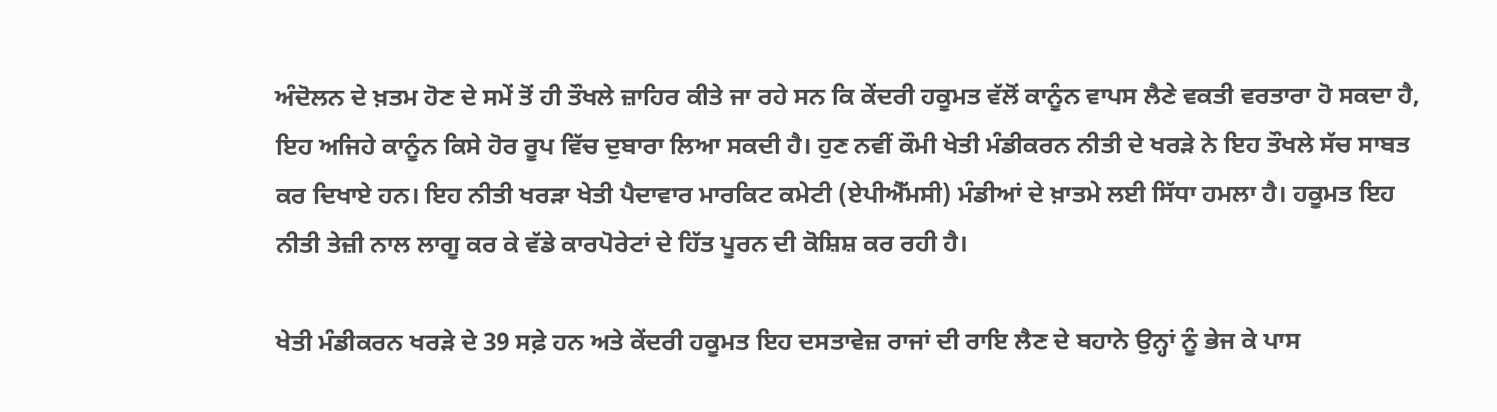ਅੰਦੋਲਨ ਦੇ ਖ਼ਤਮ ਹੋਣ ਦੇ ਸਮੇਂ ਤੋਂ ਹੀ ਤੌਖਲੇ ਜ਼ਾਹਿਰ ਕੀਤੇ ਜਾ ਰਹੇ ਸਨ ਕਿ ਕੇਂਦਰੀ ਹਕੂਮਤ ਵੱਲੋਂ ਕਾਨੂੰਨ ਵਾਪਸ ਲੈਣੇ ਵਕਤੀ ਵਰਤਾਰਾ ਹੋ ਸਕਦਾ ਹੈ, ਇਹ ਅਜਿਹੇ ਕਾਨੂੰਨ ਕਿਸੇ ਹੋਰ ਰੂਪ ਵਿੱਚ ਦੁਬਾਰਾ ਲਿਆ ਸਕਦੀ ਹੈ। ਹੁਣ ਨਵੀਂ ਕੌਮੀ ਖੇਤੀ ਮੰਡੀਕਰਨ ਨੀਤੀ ਦੇ ਖਰੜੇ ਨੇ ਇਹ ਤੌਖਲੇ ਸੱਚ ਸਾਬਤ ਕਰ ਦਿਖਾਏ ਹਨ। ਇਹ ਨੀਤੀ ਖਰੜਾ ਖੇਤੀ ਪੈਦਾਵਾਰ ਮਾਰਕਿਟ ਕਮੇਟੀ (ਏਪੀਐੱਮਸੀ) ਮੰਡੀਆਂ ਦੇ ਖ਼ਾਤਮੇ ਲਈ ਸਿੱਧਾ ਹਮਲਾ ਹੈ। ਹਕੂਮਤ ਇਹ ਨੀਤੀ ਤੇਜ਼ੀ ਨਾਲ ਲਾਗੂ ਕਰ ਕੇ ਵੱਡੇ ਕਾਰਪੋਰੇਟਾਂ ਦੇ ਹਿੱਤ ਪੂਰਨ ਦੀ ਕੋਸ਼ਿਸ਼ ਕਰ ਰਹੀ ਹੈ।

ਖੇਤੀ ਮੰਡੀਕਰਨ ਖਰੜੇ ਦੇ 39 ਸਫ਼ੇ ਹਨ ਅਤੇ ਕੇਂਦਰੀ ਹਕੂਮਤ ਇਹ ਦਸਤਾਵੇਜ਼ ਰਾਜਾਂ ਦੀ ਰਾਇ ਲੈਣ ਦੇ ਬਹਾਨੇ ਉਨ੍ਹਾਂ ਨੂੰ ਭੇਜ ਕੇ ਪਾਸ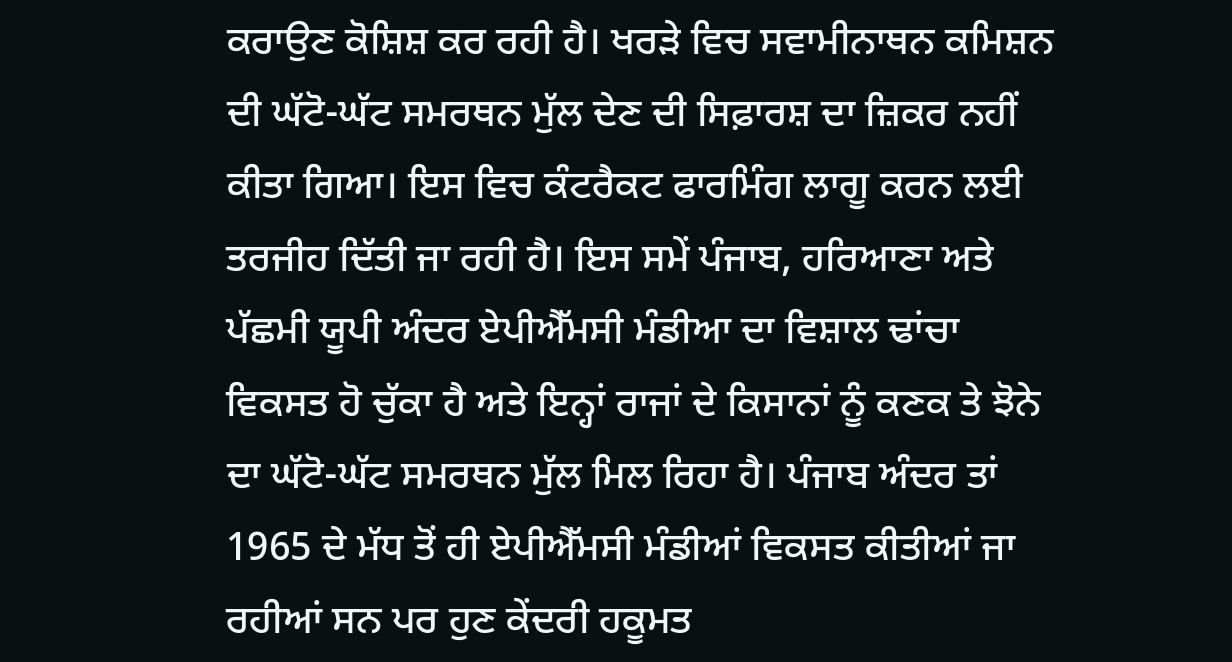ਕਰਾਉਣ ਕੋਸ਼ਿਸ਼ ਕਰ ਰਹੀ ਹੈ। ਖਰੜੇ ਵਿਚ ਸਵਾਮੀਨਾਥਨ ਕਮਿਸ਼ਨ ਦੀ ਘੱਟੋ-ਘੱਟ ਸਮਰਥਨ ਮੁੱਲ ਦੇਣ ਦੀ ਸਿਫ਼ਾਰਸ਼ ਦਾ ਜ਼ਿਕਰ ਨਹੀਂ ਕੀਤਾ ਗਿਆ। ਇਸ ਵਿਚ ਕੰਟਰੈਕਟ ਫਾਰਮਿੰਗ ਲਾਗੂ ਕਰਨ ਲਈ ਤਰਜੀਹ ਦਿੱਤੀ ਜਾ ਰਹੀ ਹੈ। ਇਸ ਸਮੇਂ ਪੰਜਾਬ, ਹਰਿਆਣਾ ਅਤੇ ਪੱਛਮੀ ਯੂਪੀ ਅੰਦਰ ਏਪੀਐੱਮਸੀ ਮੰਡੀਆ ਦਾ ਵਿਸ਼ਾਲ ਢਾਂਚਾ ਵਿਕਸਤ ਹੋ ਚੁੱਕਾ ਹੈ ਅਤੇ ਇਨ੍ਹਾਂ ਰਾਜਾਂ ਦੇ ਕਿਸਾਨਾਂ ਨੂੰ ਕਣਕ ਤੇ ਝੋਨੇ ਦਾ ਘੱਟੋ-ਘੱਟ ਸਮਰਥਨ ਮੁੱਲ ਮਿਲ ਰਿਹਾ ਹੈ। ਪੰਜਾਬ ਅੰਦਰ ਤਾਂ 1965 ਦੇ ਮੱਧ ਤੋਂ ਹੀ ਏਪੀਐੱਮਸੀ ਮੰਡੀਆਂ ਵਿਕਸਤ ਕੀਤੀਆਂ ਜਾ ਰਹੀਆਂ ਸਨ ਪਰ ਹੁਣ ਕੇਂਦਰੀ ਹਕੂਮਤ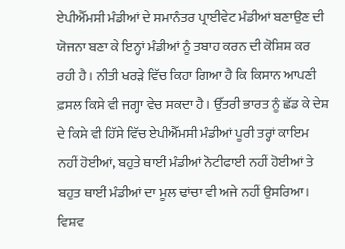ਏਪੀਐੱਮਸੀ ਮੰਡੀਆਂ ਦੇ ਸਮਾਨੰਤਰ ਪ੍ਰਾਈਵੇਟ ਮੰਡੀਆਂ ਬਣਾਉਣ ਦੀ ਯੋਜਨਾ ਬਣਾ ਕੇ ਇਨ੍ਹਾਂ ਮੰਡੀਆਂ ਨੂੰ ਤਬਾਹ ਕਰਨ ਦੀ ਕੋਸ਼ਿਸ਼ ਕਰ ਰਹੀ ਹੈ। ਨੀਤੀ ਖਰੜੇ ਵਿੱਚ ਕਿਹਾ ਗਿਆ ਹੈ ਕਿ ਕਿਸਾਨ ਆਪਣੀ ਫ਼ਸਲ ਕਿਸੇ ਵੀ ਜਗ੍ਹਾ ਵੇਚ ਸਕਦਾ ਹੈ। ਉੱਤਰੀ ਭਾਰਤ ਨੂੰ ਛੱਡ ਕੇ ਦੇਸ਼ ਦੇ ਕਿਸੇ ਵੀ ਹਿੱਸੇ ਵਿੱਚ ਏਪੀਐੱਮਸੀ ਮੰਡੀਆਂ ਪੂਰੀ ਤਰ੍ਹਾਂ ਕਾਇਮ ਨਹੀਂ ਹੋਈਆਂ, ਬਹੁਤੇ ਥਾਈਂ ਮੰਡੀਆਂ ਨੋਟੀਫਾਈ ਨਹੀਂ ਹੋਈਆਂ ਤੇ ਬਹੁਤ ਥਾਈਂ ਮੰਡੀਆਂ ਦਾ ਮੂਲ ਢਾਂਚਾ ਵੀ ਅਜੇ ਨਹੀਂ ਉਸਰਿਆ। ਵਿਸ਼ਵ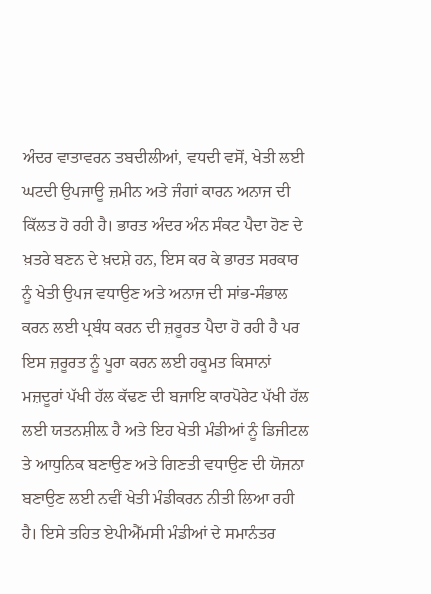ਅੰਦਰ ਵਾਤਾਵਰਨ ਤਬਦੀਲੀਆਂ, ਵਧਦੀ ਵਸੋਂ, ਖੇਤੀ ਲਈ ਘਟਦੀ ਉਪਜਾਊ ਜ਼ਮੀਨ ਅਤੇ ਜੰਗਾਂ ਕਾਰਨ ਅਨਾਜ ਦੀ ਕਿੱਲਤ ਹੋ ਰਹੀ ਹੈ। ਭਾਰਤ ਅੰਦਰ ਅੰਨ ਸੰਕਟ ਪੈਦਾ ਹੋਣ ਦੇ ਖ਼ਤਰੇ ਬਣਨ ਦੇ ਖ਼ਦਸ਼ੇ ਹਨ, ਇਸ ਕਰ ਕੇ ਭਾਰਤ ਸਰਕਾਰ ਨੂੰ ਖੇਤੀ ਉਪਜ ਵਧਾਉਣ ਅਤੇ ਅਨਾਜ ਦੀ ਸਾਂਭ-ਸੰਭਾਲ ਕਰਨ ਲਈ ਪ੍ਰਬੰਧ ਕਰਨ ਦੀ ਜ਼ਰੂਰਤ ਪੈਦਾ ਹੋ ਰਹੀ ਹੈ ਪਰ ਇਸ ਜ਼ਰੂਰਤ ਨੂੰ ਪੂਰਾ ਕਰਨ ਲਈ ਹਕੂਮਤ ਕਿਸਾਨਾਂ ਮਜ਼ਦੂਰਾਂ ਪੱਖੀ ਹੱਲ ਕੱਢਣ ਦੀ ਬਜਾਇ ਕਾਰਪੋਰੇਟ ਪੱਖੀ ਹੱਲ ਲਈ ਯਤਨਸ਼ੀਲ਼ ਹੈ ਅਤੇ ਇਹ ਖੇਤੀ ਮੰਡੀਆਂ ਨੂੰ ਡਿਜੀਟਲ ਤੇ ਆਧੁਨਿਕ ਬਣਾਉਣ ਅਤੇ ਗਿਣਤੀ ਵਧਾਉਣ ਦੀ ਯੋਜਨਾ ਬਣਾਉਣ ਲਈ ਨਵੀਂ ਖੇਤੀ ਮੰਡੀਕਰਨ ਨੀਤੀ ਲਿਆ ਰਹੀ ਹੈ। ਇਸੇ ਤਹਿਤ ਏਪੀਐੱਮਸੀ ਮੰਡੀਆਂ ਦੇ ਸਮਾਨੰਤਰ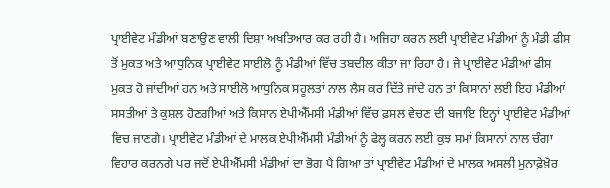ਪ੍ਰਾਈਵੇਟ ਮੰਡੀਆਂ ਬਣਾਉਣ ਵਾਲੀ ਦਿਸ਼ਾ ਅਖਤਿਆਰ ਕਰ ਰਹੀ ਹੈ। ਅਜਿਹਾ ਕਰਨ ਲਈ ਪ੍ਰਾਈਵੇਟ ਮੰਡੀਆਂ ਨੂੰ ਮੰਡੀ ਫੀਸ ਤੋਂ ਮੁਕਤ ਅਤੇ ਆਧੁਨਿਕ ਪ੍ਰਾਈਵੇਟ ਸਾਈਲੋ ਨੂੰ ਮੰਡੀਆਂ ਵਿੱਚ ਤਬਦੀਲ ਕੀਤਾ ਜਾ ਰਿਹਾ ਹੈ। ਜੇ ਪ੍ਰਾਈਵੇਟ ਮੰਡੀਆਂ ਫੀਸ ਮੁਕਤ ਹੋ ਜਾਂਦੀਆਂ ਹਨ ਅਤੇ ਸਾਈਲੋ ਆਧੁਨਿਕ ਸਹੂਲਤਾਂ ਨਾਲ ਲੈਸ ਕਰ ਦਿੱਤੇ ਜਾਂਦੇ ਹਨ ਤਾਂ ਕਿਸਾਨਾਂ ਲਈ ਇਹ ਮੰਡੀਆਂ ਸਸਤੀਆਂ ਤੇ ਕੁਸ਼ਲ ਹੋਣਗੀਆਂ ਅਤੇ ਕਿਸਾਨ ਏਪੀਐੱਮਸੀ ਮੰਡੀਆਂ ਵਿੱਚ ਫ਼ਸਲ ਵੇਚਣ ਦੀ ਬਜਾਇ ਇਨ੍ਹਾਂ ਪ੍ਰਾਈਵੇਟ ਮੰਡੀਆਂ ਵਿਚ ਜਾਣਗੇ। ਪ੍ਰਾਈਵੇਟ ਮੰਡੀਆਂ ਦੇ ਮਾਲਕ ਏਪੀਐੱਮਸੀ ਮੰਡੀਆਂ ਨੂੰ ਫੇਲ੍ਹ ਕਰਨ ਲਈ ਕੁਝ ਸਮਾਂ ਕਿਸਾਨਾਂ ਨਾਲ ਚੰਗਾ ਵਿਹਾਰ ਕਰਨਗੇ ਪਰ ਜਦੋਂ ਏਪੀਐੱਮਸੀ ਮੰਡੀਆਂ ਦਾ ਭੋਗ ਪੈ ਗਿਆ ਤਾਂ ਪ੍ਰਾਈਵੇਟ ਮੰਡੀਆਂ ਦੇ ਮਾਲਕ ਅਸਲੀ ਮੁਨਾਫ਼ੇਖ਼ੋਰ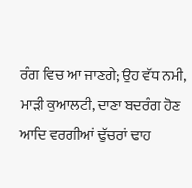ਰੰਗ ਵਿਚ ਆ ਜਾਣਗੇ; ਉਹ ਵੱਧ ਨਮੀ, ਮਾੜੀ ਕੁਆਲਟੀ, ਦਾਣਾ ਬਦਰੰਗ ਹੋਣ ਆਦਿ ਵਰਗੀਆਂ ਢੁੱਚਰਾਂ ਢਾਹ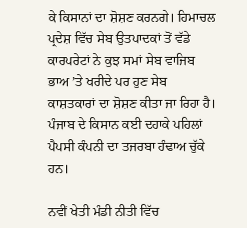ਕੇ ਕਿਸਾਨਾਂ ਦਾ ਸ਼ੋਸ਼ਣ ਕਰਨਗੇ। ਹਿਮਾਚਲ ਪ੍ਰਦੇਸ਼ ਵਿੱਚ ਸੇਬ ਉਤਪਾਦਕਾਂ ਤੋਂ ਵੱਡੇ ਕਾਰਪਰੇਟਾਂ ਨੇ ਕੁਝ ਸਮਾਂ ਸੇਬ ਵਾਜਿਬ ਭਾਅ ’ਤੇ ਖਰੀਦੇ ਪਰ ਹੁਣ ਸੇਬ ਕਾਸ਼ਤਕਾਰਾਂ ਦਾ ਸ਼ੋਸ਼ਣ ਕੀਤਾ ਜਾ ਰਿਹਾ ਹੈ। ਪੰਜਾਬ ਦੇ ਕਿਸਾਨ ਕਈ ਦਹਾਕੇ ਪਹਿਲਾਂ ਪੈਪਸੀ ਕੰਪਨੀ ਦਾ ਤਜਰਬਾ ਹੰਢਾਅ ਚੁੱਕੇ ਹਨ।

ਨਵੀਂ ਖੇਤੀ ਮੰਡੀ ਨੀਤੀ ਵਿੱਚ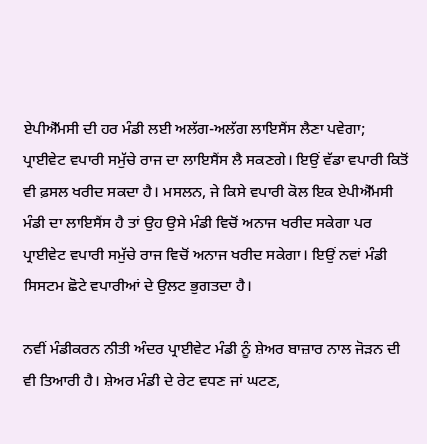ਏਪੀਐੱਮਸੀ ਦੀ ਹਰ ਮੰਡੀ ਲਈ ਅਲੱਗ-ਅਲੱਗ ਲਾਇਸੈਂਸ ਲੈਣਾ ਪਵੇਗਾ; ਪ੍ਰਾਈਵੇਟ ਵਪਾਰੀ ਸਮੁੱਚੇ ਰਾਜ ਦਾ ਲਾਇਸੈਂਸ ਲੈ ਸਕਣਗੇ। ਇਉਂ ਵੱਡਾ ਵਪਾਰੀ ਕਿਤੋਂ ਵੀ ਫ਼ਸਲ ਖਰੀਦ ਸਕਦਾ ਹੈ। ਮਸਲਨ, ਜੇ ਕਿਸੇ ਵਪਾਰੀ ਕੋਲ ਇਕ ਏਪੀਐੱਮਸੀ ਮੰਡੀ ਦਾ ਲਾਇਸੈਂਸ ਹੈ ਤਾਂ ਉਹ ਉਸੇ ਮੰਡੀ ਵਿਚੋਂ ਅਨਾਜ ਖਰੀਦ ਸਕੇਗਾ ਪਰ ਪ੍ਰਾਈਵੇਟ ਵਪਾਰੀ ਸਮੁੱਚੇ ਰਾਜ ਵਿਚੋਂ ਅਨਾਜ ਖਰੀਦ ਸਕੇਗਾ। ਇਉਂ ਨਵਾਂ ਮੰਡੀ ਸਿਸਟਮ ਛੋਟੇ ਵਪਾਰੀਆਂ ਦੇ ਉਲਟ ਭੁਗਤਦਾ ਹੈ।

ਨਵੀਂ ਮੰਡੀਕਰਨ ਨੀਤੀ ਅੰਦਰ ਪ੍ਰਾਈਵੇਟ ਮੰਡੀ ਨੂੰ ਸ਼ੇਅਰ ਬਾਜ਼ਾਰ ਨਾਲ ਜੋੜਨ ਦੀ ਵੀ ਤਿਆਰੀ ਹੈ। ਸ਼ੇਅਰ ਮੰਡੀ ਦੇ ਰੇਟ ਵਧਣ ਜਾਂ ਘਟਣ,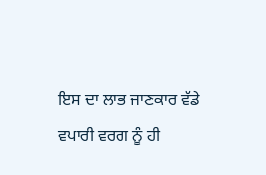ਇਸ ਦਾ ਲਾਭ ਜਾਣਕਾਰ ਵੱਡੇ ਵਪਾਰੀ ਵਰਗ ਨੂੰ ਹੀ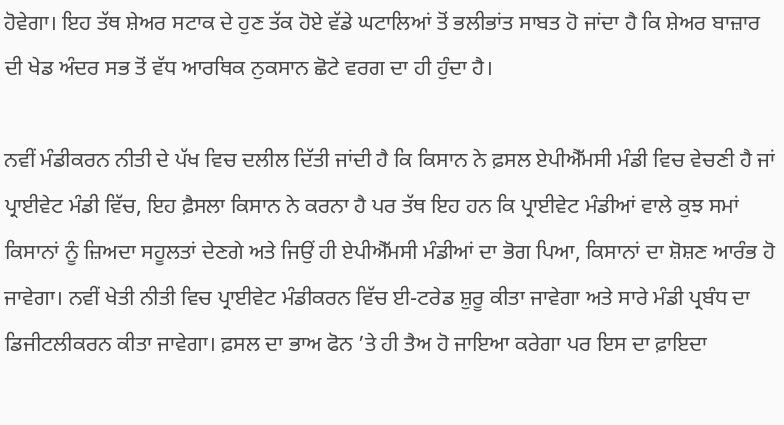ਹੋਵੇਗਾ। ਇਹ ਤੱਥ ਸ਼ੇਅਰ ਸਟਾਕ ਦੇ ਹੁਣ ਤੱਕ ਹੋਏ ਵੱਡੇ ਘਟਾਲਿਆਂ ਤੋਂ ਭਲੀਭਾਂਤ ਸਾਬਤ ਹੋ ਜਾਂਦਾ ਹੈ ਕਿ ਸ਼ੇਅਰ ਬਾਜ਼ਾਰ ਦੀ ਖੇਡ ਅੰਦਰ ਸਭ ਤੋਂ ਵੱਧ ਆਰਥਿਕ ਨੁਕਸਾਨ ਛੋਟੇ ਵਰਗ ਦਾ ਹੀ ਹੁੰਦਾ ਹੈ।

ਨਵੀਂ ਮੰਡੀਕਰਨ ਨੀਤੀ ਦੇ ਪੱਖ ਵਿਚ ਦਲੀਲ ਦਿੱਤੀ ਜਾਂਦੀ ਹੈ ਕਿ ਕਿਸਾਨ ਨੇ ਫ਼ਸਲ ਏਪੀਐੱਮਸੀ ਮੰਡੀ ਵਿਚ ਵੇਚਣੀ ਹੈ ਜਾਂ ਪ੍ਰਾਈਵੇਟ ਮੰਡੀ ਵਿੱਚ, ਇਹ ਫ਼ੈਸਲਾ ਕਿਸਾਨ ਨੇ ਕਰਨਾ ਹੈ ਪਰ ਤੱਥ ਇਹ ਹਨ ਕਿ ਪ੍ਰਾਈਵੇਟ ਮੰਡੀਆਂ ਵਾਲੇ ਕੁਝ ਸਮਾਂ ਕਿਸਾਨਾਂ ਨੂੰ ਜ਼ਿਅਦਾ ਸਹੂਲਤਾਂ ਦੇਣਗੇ ਅਤੇ ਜਿਉਂ ਹੀ ਏਪੀਐੱਮਸੀ ਮੰਡੀਆਂ ਦਾ ਭੋਗ ਪਿਆ, ਕਿਸਾਨਾਂ ਦਾ ਸ਼ੋਸ਼ਣ ਆਰੰਭ ਹੋ ਜਾਵੇਗਾ। ਨਵੀਂ ਖੇਤੀ ਨੀਤੀ ਵਿਚ ਪ੍ਰਾਈਵੇਟ ਮੰਡੀਕਰਨ ਵਿੱਚ ਈ-ਟਰੇਡ ਸ਼ੁਰੂ ਕੀਤਾ ਜਾਵੇਗਾ ਅਤੇ ਸਾਰੇ ਮੰਡੀ ਪ੍ਰਬੰਧ ਦਾ ਡਿਜੀਟਲੀਕਰਨ ਕੀਤਾ ਜਾਵੇਗਾ। ਫ਼ਸਲ ਦਾ ਭਾਅ ਫੋਨ ’ਤੇ ਹੀ ਤੈਅ ਹੋ ਜਾਇਆ ਕਰੇਗਾ ਪਰ ਇਸ ਦਾ ਫ਼ਾਇਦਾ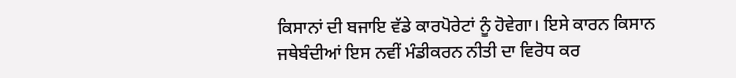ਕਿਸਾਨਾਂ ਦੀ ਬਜਾਇ ਵੱਡੇ ਕਾਰਪੋਰੇਟਾਂ ਨੂੰ ਹੋਵੇਗਾ। ਇਸੇ ਕਾਰਨ ਕਿਸਾਨ ਜਥੇਬੰਦੀਆਂ ਇਸ ਨਵੀਂ ਮੰਡੀਕਰਨ ਨੀਤੀ ਦਾ ਵਿਰੋਧ ਕਰ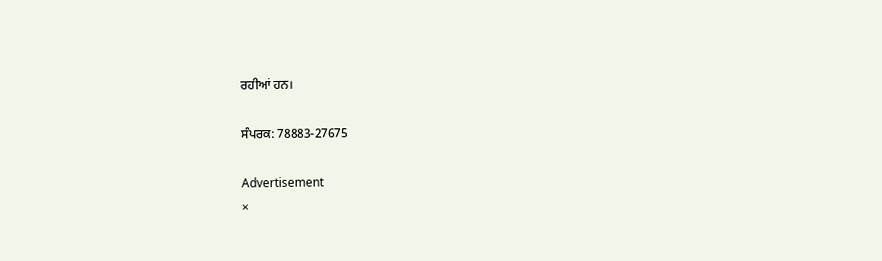ਰਹੀਆਂ ਹਨ।

ਸੰਪਰਕ: 78883-27675

Advertisement
×